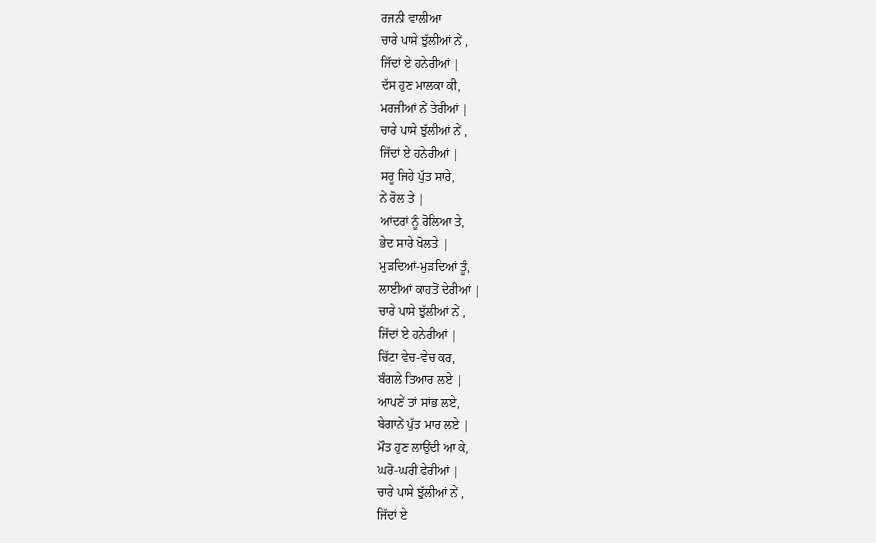ਰਜਨੀ ਵਾਲੀਆ
ਚਾਰੇ ਪਾਸੇ ਝੁੱਲੀਆਂ ਨੇਂ ,
ਜਿੱਦਾਂ ਏ ਹਨੇਰੀਆਂ |
ਦੱਸ ਹੁਣ ਮਾਲਕਾ ਕੀ,
ਮਰਜੀਆਂ ਨੇਂ ਤੇਰੀਆਂ |
ਚਾਰੇ ਪਾਸੇ ਝੁੱਲੀਆਂ ਨੇਂ ,
ਜਿੱਦਾਂ ਏ ਹਨੇਰੀਆਂ |
ਸਰੂ ਜਿਹੇ ਪੁੱਤ ਸਾਰੇ,
ਨੇਂ ਰੋਲ ਤੇ |
ਆਂਦਰਾਂ ਨੂੰ ਰੋਲਿਆ ਤੇ,
ਭੇਦ ਸਾਰੇ ਖੋਲਤੇ |
ਮੁੜਦਿਆਂ-ਮੁੜਦਿਆਂ ਤੂੰ,
ਲਾਈਆਂ ਕਾਹਤੋਂ ਦੇਰੀਆਂ |
ਚਾਰੇ ਪਾਸੇ ਝੁੱਲੀਆਂ ਨੇਂ ,
ਜਿੱਦਾਂ ਏ ਹਨੇਰੀਆਂ |
ਚਿੱਟਾ ਵੇਚ-ਵੇਚ ਕਰ,
ਬੰਗਲੇ ਤਿਆਰ ਲਏ |
ਆਪਣੇਂ ਤਾਂ ਸਾਂਭ ਲਏ,
ਬੇਗਾਨੇਂ ਪੁੱਤ ਮਾਰ ਲਏ |
ਮੌਤ ਹੁਣ ਲਾਉਂਦੀ ਆ ਕੇ,
ਘਰੋ-ਘਰੀ ਫੇਰੀਆਂ |
ਚਾਰੇ ਪਾਸੇ ਝੁੱਲੀਆਂ ਨੇਂ ,
ਜਿੱਦਾਂ ਏ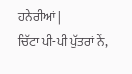ਹਨੇਰੀਆਂ |
ਚਿੱਟਾ ਪੀ-ਪੀ ਪੁੱਤਰਾਂ ਨੇਂ,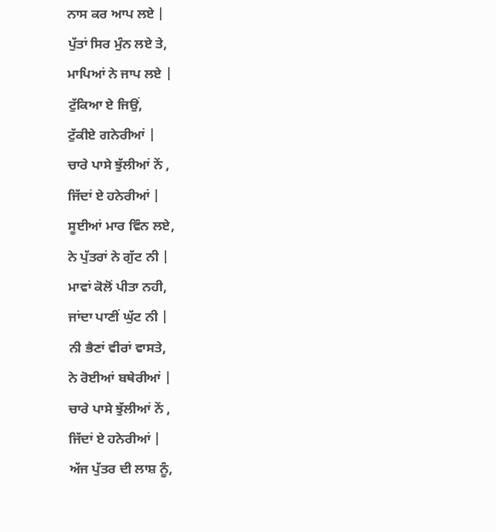ਨਾਸ ਕਰ ਆਪ ਲਏ |
ਪੁੱਤਾਂ ਸਿਰ ਮੁੰਨ ਲਏ ਤੇ,
ਮਾਪਿਆਂ ਨੇ ਜਾਪ ਲਏ |
ਟੁੱਕਿਆ ਏ ਜਿਉਂ,
ਟੁੱਕੀਏ ਗਨੇਰੀਆਂ |
ਚਾਰੇ ਪਾਸੇ ਝੁੱਲੀਆਂ ਨੇਂ ,
ਜਿੱਦਾਂ ਏ ਹਨੇਰੀਆਂ |
ਸੂਈਆਂ ਮਾਰ ਵਿੰਨ ਲਏ,
ਨੇ ਪੁੱਤਰਾਂ ਨੇ ਗੁੱਟ ਨੀ |
ਮਾਵਾਂ ਕੋਲੋਂ ਪੀਤਾ ਨਹੀ,
ਜਾਂਦਾ ਪਾਣੀਂ ਘੁੱਟ ਨੀ |
ਨੀ ਭੈਣਾਂ ਵੀਰਾਂ ਵਾਸਤੇ,
ਨੇ ਰੋਈਆਂ ਬਥੇਰੀਆਂ |
ਚਾਰੇ ਪਾਸੇ ਝੁੱਲੀਆਂ ਨੇਂ ,
ਜਿੱਦਾਂ ਏ ਹਨੇਰੀਆਂ |
ਅੱਜ ਪੁੱਤਰ ਦੀ ਲਾਸ਼ ਨੂੰ,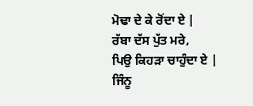ਮੋਢਾ ਦੇ ਕੇ ਰੋਂਦਾ ਏ |
ਰੱਬਾ ਦੱਸ ਪੁੱਤ ਮਰੇ,
ਪਿਉ ਕਿਹੜਾ ਚਾਹੁੰਦਾ ਏ |
ਜਿੰਨੂ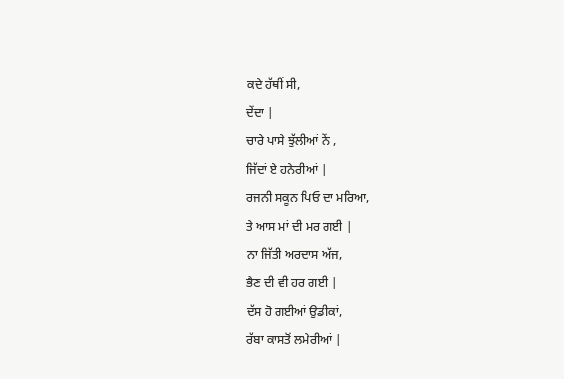ਕਦੇ ਹੱਥੀਂ ਸੀ,
ਦੇਂਦਾ |
ਚਾਰੇ ਪਾਸੇ ਝੁੱਲੀਆਂ ਨੇਂ ,
ਜਿੱਦਾਂ ਏ ਹਨੇਰੀਆਂ |
ਰਜਨੀ ਸਕੂਨ ਪਿਓ ਦਾ ਮਰਿਆ,
ਤੇ ਆਸ ਮਾਂ ਦੀ ਮਰ ਗਈ |
ਨਾ ਜਿੱਤੀ ਅਰਦਾਸ ਅੱਜ,
ਭੈਣ ਦੀ ਵੀ ਹਰ ਗਈ |
ਦੱਸ ਹੋ ਗਈਆਂ ਉਡੀਕਾਂ,
ਰੱਬਾ ਕਾਸਤੋਂ ਲਮੇਰੀਆਂ |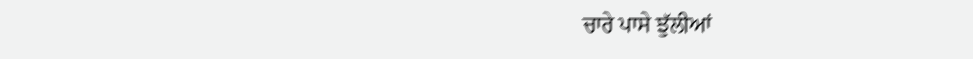ਚਾਰੇ ਪਾਸੇ ਝੁੱਲੀਆਂ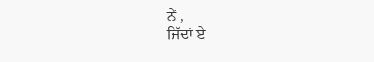ਨੇਂ ,
ਜਿੱਦਾਂ ਏ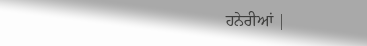ਹਨੇਰੀਆਂ |